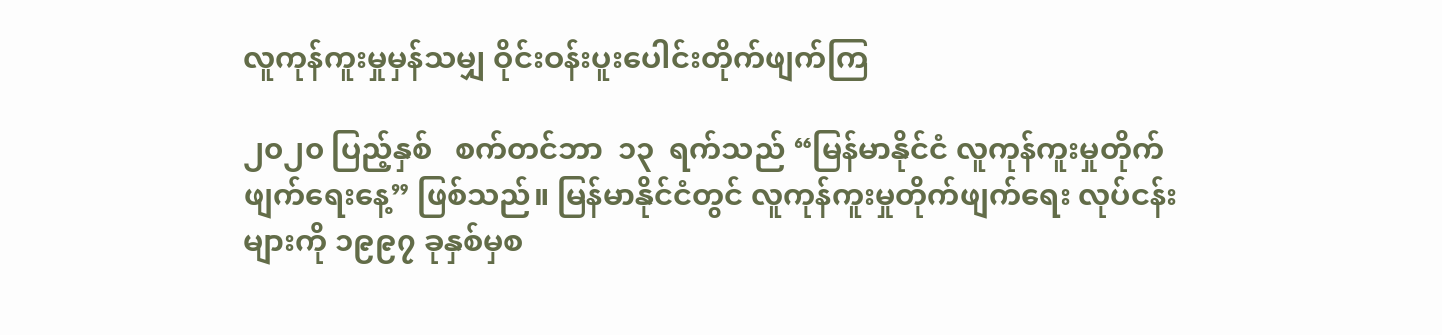လူကုန်ကူးမှုမှန်သမျှ ဝိုင်းဝန်းပူးပေါင်းတိုက်ဖျက်ကြ

၂၀၂၀ ပြည့်နှစ်   စက်တင်ဘာ  ၁၃  ရက်သည် “မြန်မာနိုင်ငံ လူကုန်ကူးမှုတိုက်ဖျက်ရေးနေ့” ဖြစ်သည်။ မြန်မာနိုင်ငံတွင် လူကုန်ကူးမှုတိုက်ဖျက်ရေး လုပ်ငန်းများကို ၁၉၉၇ ခုနှစ်မှစ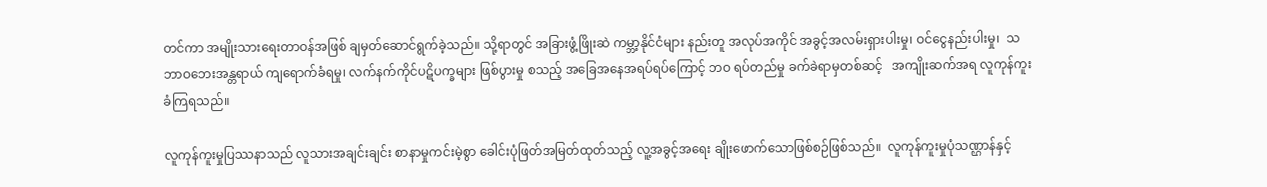တင်ကာ အမျိုးသားရေးတာဝန်အဖြစ် ချမှတ်ဆောင်ရွက်ခဲ့သည်။ သို့ရာတွင် အခြားဖွံ့ဖြိုးဆဲ ကမ္ဘာ့နိုင်ငံများ နည်းတူ အလုပ်အကိုင် အခွင့်အလမ်းရှားပါးမှု၊ ဝင်ငွေနည်းပါးမှု၊  သဘာဝဘေးအန္တရာယ် ကျရောက်ခံရမှု၊ လက်နက်ကိုင်ပဋိပက္ခများ ဖြစ်ပွားမှု စသည့် အခြေအနေအရပ်ရပ်ကြောင့် ဘဝ ရပ်တည်မှု ခက်ခဲရာမှတစ်ဆင့်   အကျိုးဆက်အရ လူကုန်ကူးခံကြရသည်။

လူကုန်ကူးမှုပြဿနာသည် လူသားအချင်းချင်း စာနာမှုကင်းမဲ့စွာ ခေါင်းပုံဖြတ်အမြတ်ထုတ်သည့် လူ့အခွင့်အရေး ချိုးဖောက်သောဖြစ်စဉ်ဖြစ်သည်။  လူကုန်ကူးမှုပုံသဏ္ဌာန်နှင့်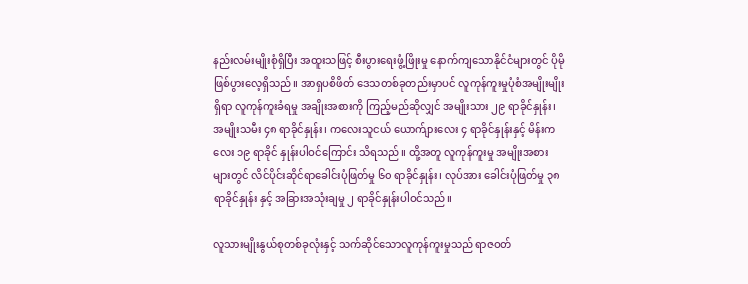နည်းလမ်းမျိုးစုံရှိပြီး အထူးသဖြင့် စီးပွားရေးဖွံ့ဖြိုးမှု နောက်ကျသောနိုင်ငံများတွင် ပိုမိုဖြစ်ပွားလေ့ရှိသည်။ အာရှပစိဖိတ် ဒေသတစ်ခုတည်းမှာပင် လူကုန်ကူးမှုပုံစံအမျိုးမျိုးရှိရာ လူကုန်ကူးခံရမှု အချိုးအစားကို ကြည့်မည်ဆိုလျှင် အမျိုးသား ၂၉ ရာခိုင်နှုန်း၊ အမျိုးသမီး ၄၈ ရာခိုင်နှုန်း၊ ကလေးသူငယ် ယောက်ျားလေး ၄ ရာခိုင်နှုန်းနှင့် မိန်းကလေး ၁၉ ရာခိုင် နှုန်းပါဝင်ကြောင်း သိရသည်။ ထို့အတူ လူကုန်ကူးမှု အမျိုးအစားများတွင် လိင်ပိုင်းဆိုင်ရာခေါင်းပုံဖြတ်မှု ၆၀ ရာခိုင်နှုန်း၊ လုပ်အား ခေါင်းပုံဖြတ်မှု ၃၈ ရာခိုင်နှုန်း နှင့် အခြားအသုံးချမှု ၂ ရာခိုင်နှုန်းပါဝင်သည်။

လူသားမျိုးနွယ်စုတစ်ခုလုံးနှင့် သက်ဆိုင်သောလူကုန်ကူးမှုသည် ရာဇဝတ်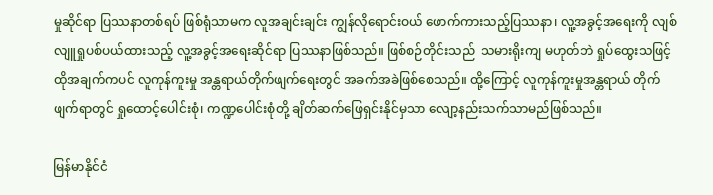မှုဆိုင်ရာ ပြဿနာတစ်ရပ် ဖြစ်ရုံသာမက လူအချင်းချင်း ကျွန်လိုရောင်းဝယ် ဖောက်ကားသည့်ပြဿနာ၊ လူ့အခွင့်အရေးကို လျစ်လျူရှုပစ်ပယ်ထားသည့် လူ့အခွင့်အရေးဆိုင်ရာ ပြဿနာဖြစ်သည်။ ဖြစ်စဉ်တိုင်းသည်  သမားရိုးကျ မဟုတ်ဘဲ ရှုပ်ထွေးသဖြင့် ထိုအချက်ကပင် လူကုန်ကူးမှု အန္တရာယ်တိုက်ဖျက်ရေးတွင် အခက်အခဲဖြစ်စေသည်။ ထို့ကြောင့် လူကုန်ကူးမှုအန္တရာယ် တိုက်ဖျက်ရာတွင် ရှုထောင့်ပေါင်းစုံ၊ ကဏ္ဍပေါင်းစုံတို့ ချိတ်ဆက်ဖြေရှင်းနိုင်မှသာ လျော့နည်းသက်သာမည်ဖြစ်သည်။

မြန်မာနိုင်ငံ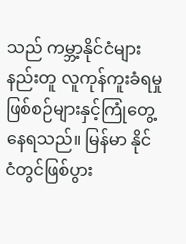သည် ကမ္ဘာ့နိုင်ငံများနည်းတူ လူကုန်ကူးခံရမှု ဖြစ်စဉ်များနှင့်ကြုံတွေ့နေရသည်။ မြန်မာ နိုင်ငံတွင်ဖြစ်ပွား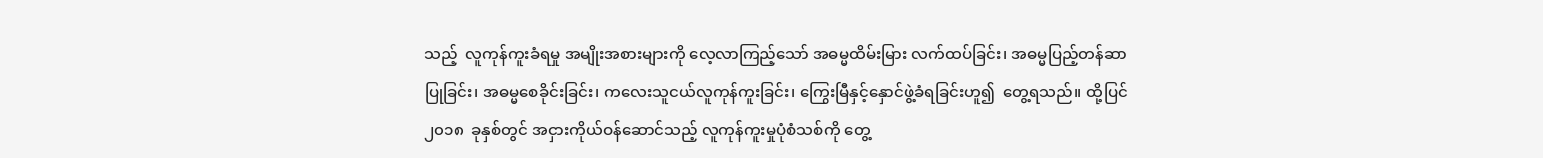သည့်  လူကုန်ကူးခံရမှု အမျိုးအစားများကို လေ့လာကြည့်သော် အဓမ္မထိမ်းမြား လက်ထပ်ခြင်း၊ အဓမ္မပြည့်တန်ဆာပြုခြင်း၊ အဓမ္မစေခိုင်းခြင်း၊ ကလေးသူငယ်လူကုန်ကူးခြင်း၊ ကြွေးမြီနှင့်နှောင်ဖွဲ့ခံရခြင်းဟူ၍  တွေ့ရသည်။ ထို့ပြင် ၂၀၁၈  ခုနှစ်တွင် အငှားကိုယ်ဝန်ဆောင်သည့် လူကုန်ကူးမှုပုံစံသစ်ကို တွေ့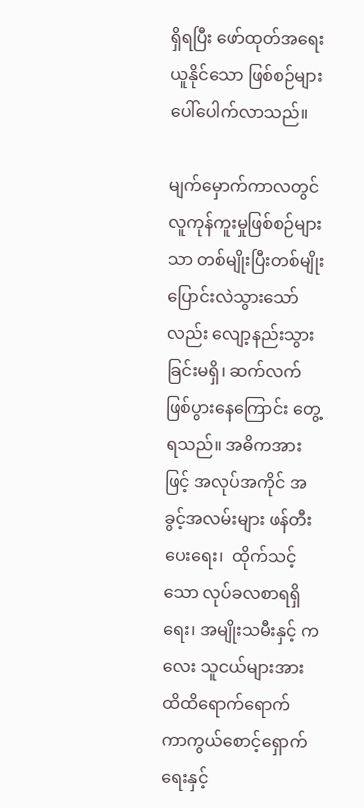ရှိရပြီး ဖော်ထုတ်အရေးယူနိုင်သော ဖြစ်စဉ်များ ပေါ်ပေါက်လာသည်။

မျက်မှောက်ကာလတွင်   လူကုန်ကူးမှုဖြစ်စဉ်များသာ တစ်မျိုးပြီးတစ်မျိုး ပြောင်းလဲသွားသော်လည်း လျော့နည်းသွားခြင်းမရှိ၊ ဆက်လက်ဖြစ်ပွားနေကြောင်း တွေ့ရသည်။ အဓိကအားဖြင့် အလုပ်အကိုင် အခွင့်အလမ်းများ ဖန်တီးပေးရေး၊  ထိုက်သင့်သော လုပ်ခလစာရရှိရေး၊ အမျိုးသမီးနှင့် ကလေး သူငယ်များအား ထိထိရောက်ရောက် ကာကွယ်စောင့်ရှောက်ရေးနှင့်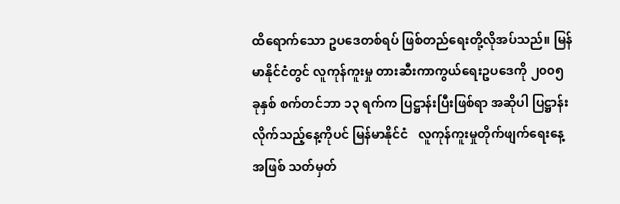ထိရောက်သော ဥပဒေတစ်ရပ် ဖြစ်တည်ရေးတို့လိုအပ်သည်။ မြန်မာနိုင်ငံတွင် လူကုန်ကူးမှု တားဆီးကာကွယ်ရေးဥပဒေကို ၂၀၀၅ ခုနှစ် စက်တင်ဘာ ၁၃ ရက်က ပြဋ္ဌာန်းပြီးဖြစ်ရာ အဆိုပါ ပြဋ္ဌာန်းလိုက်သည့်နေ့ကိုပင် မြန်မာနိုင်ငံ   လူကုန်ကူးမှုတိုက်ဖျက်ရေးနေ့အဖြစ် သတ်မှတ်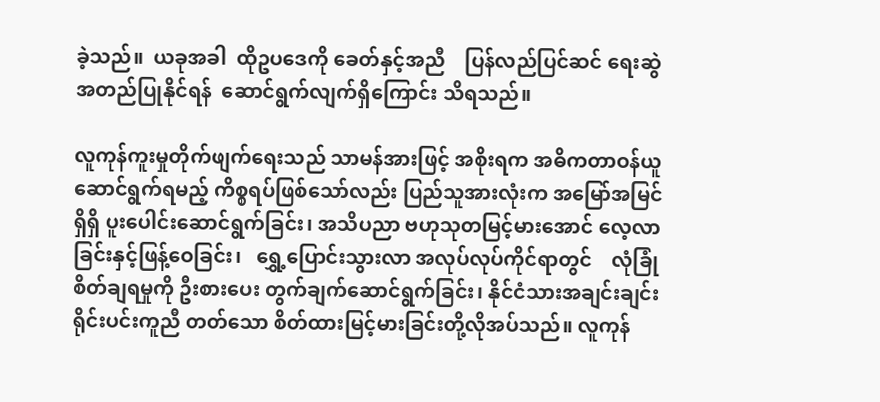ခဲ့သည်။  ယခုအခါ  ထိုဥပဒေကို ခေတ်နှင့်အညီ    ပြန်လည်ပြင်ဆင် ရေးဆွဲအတည်ပြုနိုင်ရန်  ဆောင်ရွက်လျက်ရှိကြောင်း သိရသည်။

လူကုန်ကူးမှုတိုက်ဖျက်ရေးသည် သာမန်အားဖြင့် အစိုးရက အဓိကတာဝန်ယူ ဆောင်ရွက်ရမည့် ကိစ္စရပ်ဖြစ်သော်လည်း ပြည်သူအားလုံးက အမြော်အမြင်ရှိရှိ ပူးပေါင်းဆောင်ရွက်ခြင်း၊ အသိပညာ ဗဟုသုတမြင့်မားအောင် လေ့လာခြင်းနှင့်ဖြန့်ဝေခြင်း၊   ရွှေ့ပြောင်းသွားလာ အလုပ်လုပ်ကိုင်ရာတွင်    လုံခြုံစိတ်ချရမှုကို ဦးစားပေး တွက်ချက်ဆောင်ရွက်ခြင်း၊ နိုင်ငံသားအချင်းချင်း ရိုင်းပင်းကူညီ တတ်သော စိတ်ထားမြင့်မားခြင်းတို့လိုအပ်သည်။ လူကုန်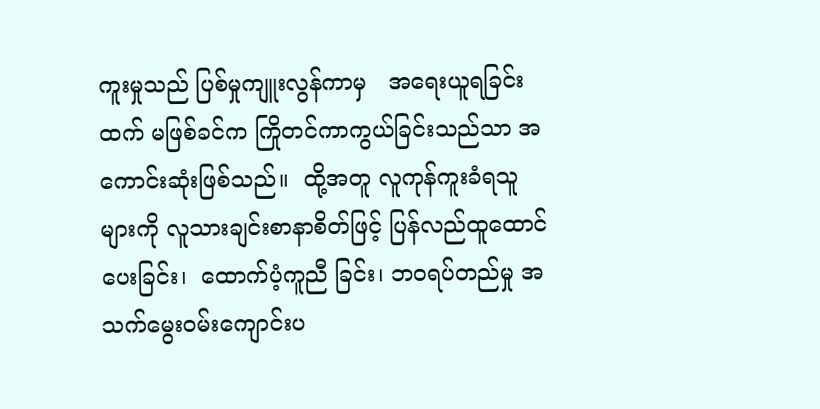ကူးမှုသည် ပြစ်မှုကျူးလွန်ကာမှ   အရေးယူရခြင်းထက် မဖြစ်ခင်က ကြိုတင်ကာကွယ်ခြင်းသည်သာ အကောင်းဆုံးဖြစ်သည်။  ထို့အတူ လူကုန်ကူးခံရသူများကို လူသားချင်းစာနာစိတ်ဖြင့် ပြန်လည်ထူထောင်ပေးခြင်း၊  ထောက်ပံ့ကူညီ ခြင်း၊ ဘဝရပ်တည်မှု အသက်မွေးဝမ်းကျောင်းပ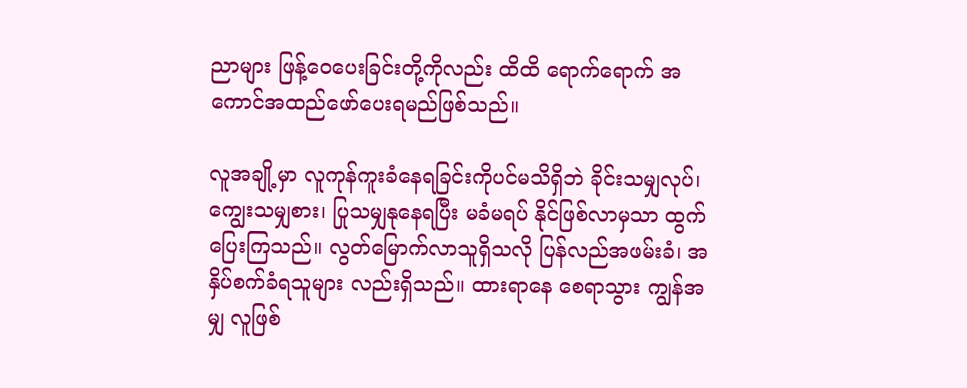ညာများ ဖြန့်ဝေပေးခြင်းတို့ကိုလည်း ထိထိ ရောက်ရောက် အကောင်အထည်ဖော်ပေးရမည်ဖြစ်သည်။

လူအချို့မှာ လူကုန်ကူးခံနေရခြင်းကိုပင်မသိရှိဘဲ ခိုင်းသမျှလုပ်၊ ကျွေးသမျှစား၊ ပြုသမျှနုနေရပြီး မခံမရပ် နိုင်ဖြစ်လာမှသာ ထွက်ပြေးကြသည်။ လွတ်မြောက်လာသူရှိသလို ပြန်လည်အဖမ်းခံ၊ အနှိပ်စက်ခံရသူများ လည်းရှိသည်။ ထားရာနေ စေရာသွား ကျွန်အမျှ လူဖြစ်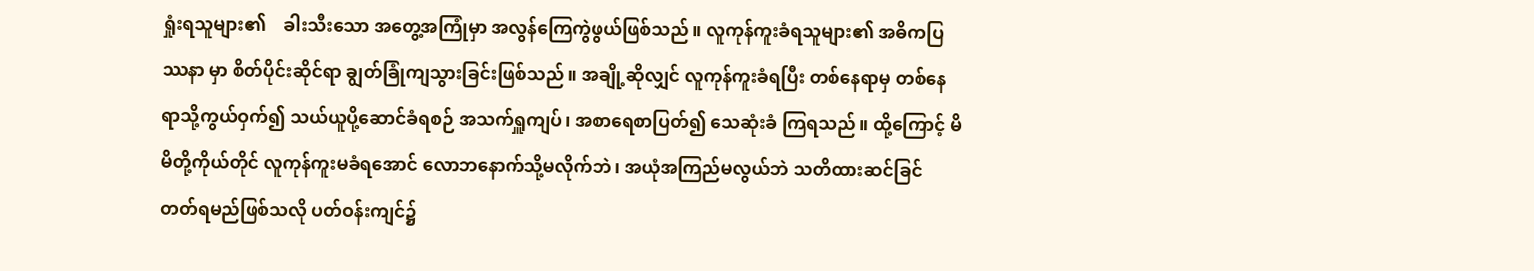ရှုံးရသူများ၏    ခါးသီးသော အတွေ့အကြုံမှာ အလွန်ကြေကွဲဖွယ်ဖြစ်သည်။ လူကုန်ကူးခံရသူများ၏ အဓိကပြဿနာ မှာ စိတ်ပိုင်းဆိုင်ရာ ချွတ်ခြုံကျသွားခြင်းဖြစ်သည်။ အချို့ဆိုလျှင် လူကုန်ကူးခံရပြီး တစ်နေရာမှ တစ်နေရာသို့ကွယ်ဝှက်၍ သယ်ယူပို့ဆောင်ခံရစဉ် အသက်ရှူကျပ်၊ အစာရေစာပြတ်၍ သေဆုံးခံ ကြရသည်။ ထို့ကြောင့် မိမိတို့ကိုယ်တိုင် လူကုန်ကူးမခံရအောင် လောဘနောက်သို့မလိုက်ဘဲ၊ အယုံအကြည်မလွယ်ဘဲ သတိထားဆင်ခြင် တတ်ရမည်ဖြစ်သလို ပတ်ဝန်းကျင်၌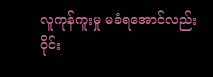လူကုန်ကူးမှု မခံရအောင်လည်း ဝိုင်း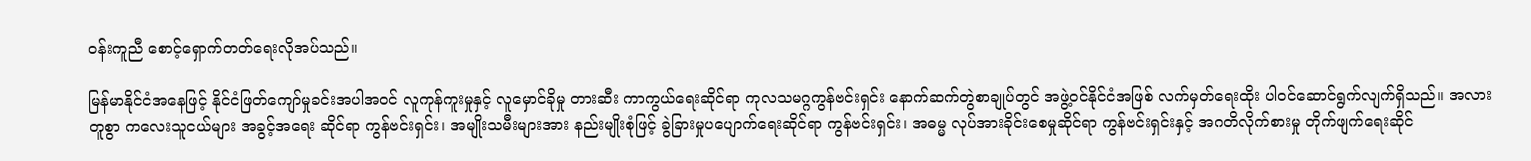ဝန်းကူညီ စောင့်ရှောက်တတ်ရေးလိုအပ်သည်။

မြန်မာနိုင်ငံအနေဖြင့် နိုင်ငံဖြတ်ကျော်မှုခင်းအပါအဝင် လူကုန်ကူးမှုနှင့် လူမှောင်ခိုမှု တားဆီး ကာကွယ်ရေးဆိုင်ရာ ကုလသမဂ္ဂကွန်ဗင်းရှင်း နောက်ဆက်တွဲစာချုပ်တွင် အဖွဲ့ဝင်နိုင်ငံအဖြစ် လက်မှတ်ရေးထိုး ပါဝင်ဆောင်ရွက်လျက်ရှိသည်။ အလားတူစွာ ကလေးသူငယ်များ အခွင့်အရေး ဆိုင်ရာ ကွန်ဗင်းရှင်း၊ အမျိုးသမီးများအား နည်းမျိုးစုံဖြင့် ခွဲခြားမှုပပျောက်ရေးဆိုင်ရာ ကွန်ဗင်းရှင်း၊ အဓမ္မ လုပ်အားခိုင်းစေမှုဆိုင်ရာ ကွန်ဗင်းရှင်းနှင့် အဂတိလိုက်စားမှု တိုက်ဖျက်ရေးဆိုင်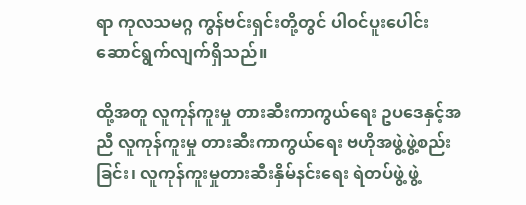ရာ ကုလသမဂ္ဂ ကွန်ဗင်းရှင်းတို့တွင် ပါဝင်ပူးပေါင်း ဆောင်ရွက်လျက်ရှိသည်။

ထို့အတူ လူကုန်ကူးမှု တားဆီးကာကွယ်ရေး ဥပဒေနှင့်အညီ လူကုန်ကူးမှု တားဆီးကာကွယ်ရေး ဗဟိုအဖွဲ့ဖွဲ့စည်းခြင်း၊ လူကုန်ကူးမှုတားဆီးနှိမ်နင်းရေး ရဲတပ်ဖွဲ့ ဖွဲ့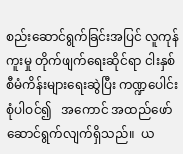စည်းဆောင်ရွက်ခြင်းအပြင် လူကုန်ကူးမှု တိုက်ဖျက်ရေးဆိုင်ရာ ငါးနှစ်စီမံကိန်းများရေးဆွဲပြီး ကဏ္ဍပေါင်းစုံပါဝင်၍   အကောင် အထည်ဖော် ဆောင်ရွက်လျက်ရှိသည်။  ယ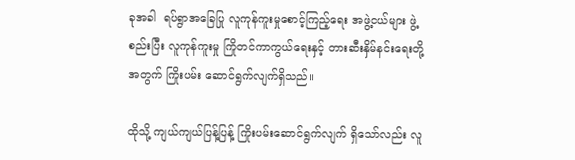ခုအခါ  ရပ်ရွာအခြေပြု လူကုန်ကူးမှုစောင့်ကြည့်ရေး အဖွဲ့ငယ်များ ဖွဲ့စည်းပြီး လူကုန်ကူးမှု ကြိုတင်ကာကွယ်ရေးနှင့် တားဆီးနှိမ်နင်းရေးတို့အတွက် ကြိုးပမ်း ဆောင်ရွက်လျက်ရှိသည်။

ထိုသို့ ကျယ်ကျယ်ပြန့်ပြန့် ကြိုးပမ်းဆောင်ရွက်လျက် ရှိသော်လည်း လူ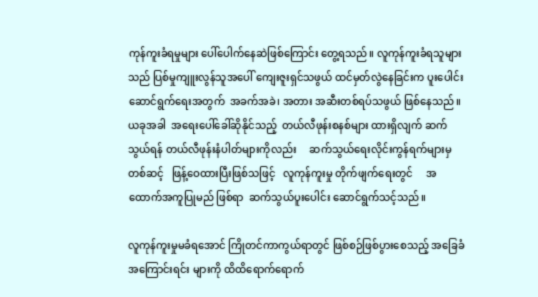ကုန်ကူးခံရမှုများ ပေါ်ပေါက်နေဆဲဖြစ်ကြောင်း တွေ့ရသည်။ လူကုန်ကူးခံရသူများသည် ပြစ်မှုကျူးလွန်သူအပေါ် ကျေးဇူးရှင်သဖွယ် ထင်မှတ်လွဲနေခြင်းက ပူးပေါင်းဆောင်ရွက်ရေးအတွက်  အခက်အခဲ၊ အတား အဆီးတစ်ရပ်သဖွယ် ဖြစ်နေသည်။ ယခုအခါ  အရေးပေါ်ခေါ်ဆိုနိုင်သည့်  တယ်လီဖုန်းစနစ်များ ထားရှိလျက် ဆက်သွယ်ရန် တယ်လီဖုန်းနံပါတ်များကိုလည်း     ဆက်သွယ်ရေးလိုင်းကွန်ရက်များမှ တစ်ဆင့်   ဖြန့်ဝေထားပြီးဖြစ်သဖြင့်   လူကုန်ကူးမှု တိုက်ဖျက်ရေးတွင်     အထောက်အကူပြုမည် ဖြစ်ရာ  ဆက်သွယ်ပူးပေါင်း ဆောင်ရွက်သင့်သည်။

လူကုန်ကူးမှုမခံရအောင် ကြိုတင်ကာကွယ်ရာတွင် ဖြစ်စဉ်ဖြစ်ပွားစေသည့် အခြေခံအကြောင်းရင်း များကို ထိထိရောက်ရောက်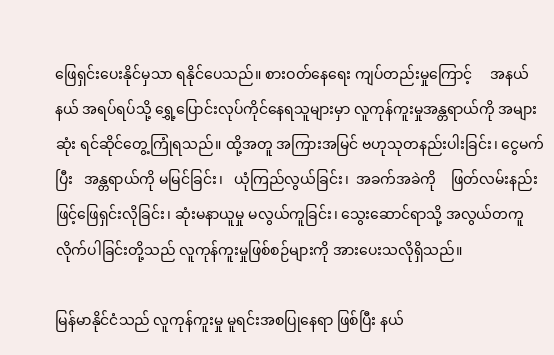ဖြေရှင်းပေးနိုင်မှသာ ရနိုင်ပေသည်။ စားဝတ်နေရေး ကျပ်တည်းမှုကြောင့်     အနယ်နယ် အရပ်ရပ်သို့ ရွှေ့ပြောင်းလုပ်ကိုင်နေရသူများမှာ လူကုန်ကူးမှုအန္တရာယ်ကို အများဆုံး ရင်ဆိုင်တွေ့ကြုံရသည်။ ထို့အတူ အကြားအမြင် ဗဟုသုတနည်းပါးခြင်း၊ ငွေမက်ပြီး   အန္တရာယ်ကို မမြင်ခြင်း၊   ယုံကြည်လွယ်ခြင်း၊  အခက်အခဲကို    ဖြတ်လမ်းနည်းဖြင့်ဖြေရှင်းလိုခြင်း၊ ဆုံးမနာယူမှု မလွယ်ကူခြင်း၊ သွေးဆောင်ရာသို့ အလွယ်တကူ လိုက်ပါခြင်းတို့သည် လူကုန်ကူးမှုဖြစ်စဉ်များကို အားပေးသလိုရှိသည်။

မြန်မာနိုင်ငံသည် လူကုန်ကူးမှု မူရင်းအစပြုနေရာ ဖြစ်ပြီး နယ်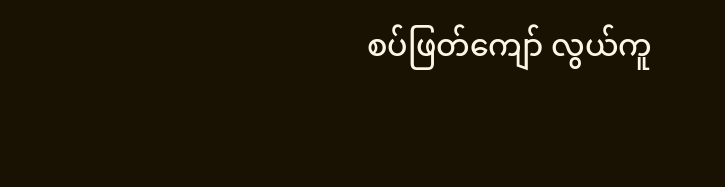စပ်ဖြတ်ကျော် လွယ်ကူ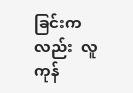ခြင်းကလည်း  လူကုန်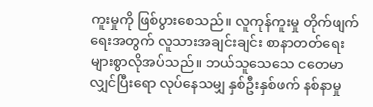ကူးမှုကို ဖြစ်ပွားစေသည်။ လူကုန်ကူးမှု တိုက်ဖျက်ရေးအတွက် လူသားအချင်းချင်း စာနာတတ်ရေး  များစွာလိုအပ်သည်။ ဘယ်သူသေသေ ငတေမာလျှင်ပြီးရော လုပ်နေသမျှ နှစ်ဦးနှစ်ဖက် နစ်နာမှု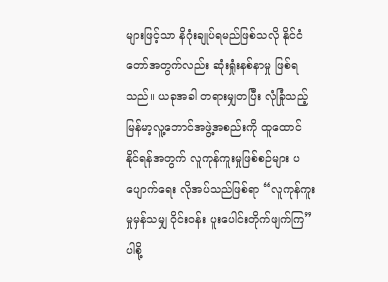များဖြင့်သာ နိဂုံးချုပ်ရမည်ဖြစ်သလို နိုင်ငံတော်အတွက်လည်း ဆုံးရှုံးနစ်နာမှု ဖြစ်ရသည်။ ယခုအခါ တရားမျှတပြီး လုံခြုံသည့် မြန်မာ့လူ့ဘောင်အဖွဲ့အစည်းကို ထူထောင် နိုင်ရန်အတွက် လူကုန်ကူးမှုဖြစ်စဉ်များ ပပျောက်ရေး လိုအပ်သည်ဖြစ်ရာ “လူကုန်ကူးမှုမှန်သမျှ ဝိုင်းဝန်း ပူးပေါင်းတိုက်ဖျက်ကြ” ပါစို့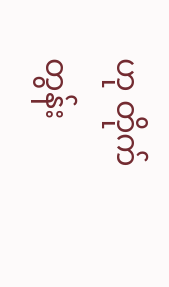ဟု တိုက်တွန်း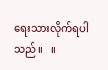ရေးသားလိုက်ရပါသည်။   ။